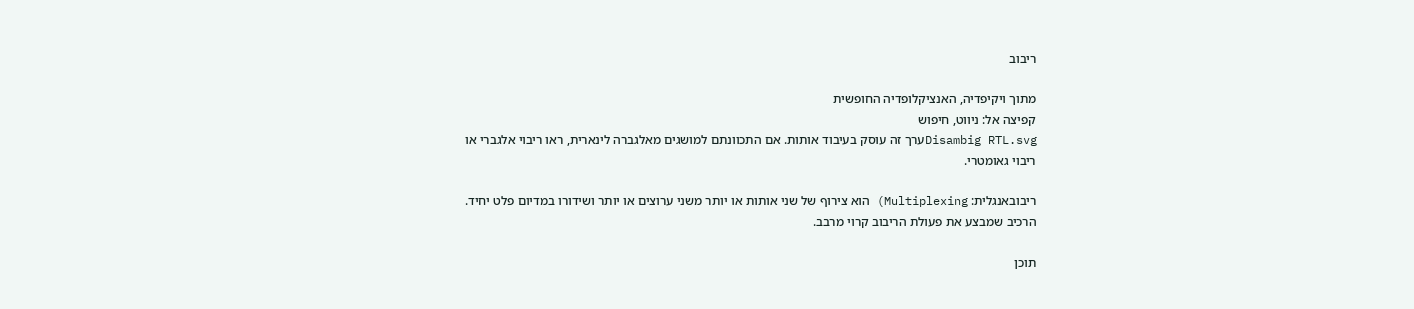ריבוב

מתוך ויקיפדיה, האנציקלופדיה החופשית
קפיצה אל: ניווט, חיפוש
Disambig RTL.svgערך זה עוסק בעיבוד אותות. אם התכוונתם למושגים מאלגברה לינארית, ראו ריבוי אלגברי או ריבוי גאומטרי.

ריבובאנגלית: Multiplexing) הוא צירוף של שני אותות או יותר משני ערוצים או יותר ושידורו במדיום פלט יחיד. הרכיב שמבצע את פעולת הריבוב קרוי מרבב.

תוכן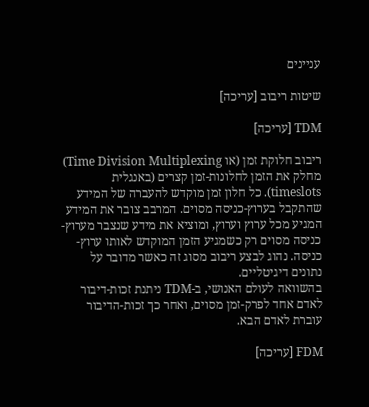עניינים

שיטות ריבוב [עריכה]

TDM [עריכה]

ריבוב חלוקת זמן (או Time Division Multiplexing) מחלק את הזמן לחלונות-זמן קצרים (באנגלית timeslots). כל חלון זמן מוקדש להעברה של המידע שהתקבל בערוץ-כניסה מסוים. המרבב צובר את המידע המגיע מכל ערוץ וערוץ, ומוציא את מידע שנצבר מערוץ-כניסה מסוים רק כשמגיע הזמן המוקדש לאותו ערוץ-כניסה. נהוג לבצע ריבוב מסוג זה כאשר מדובר על נתונים דיגיטליים.
בהשוואה לעולם האנושי, ב-TDM ניתנת זכות-דיבור לאדם אחד לפרק-זמן מסוים, ואחר כך זכות-הדיבור עוברת לאדם הבא.

FDM [עריכה]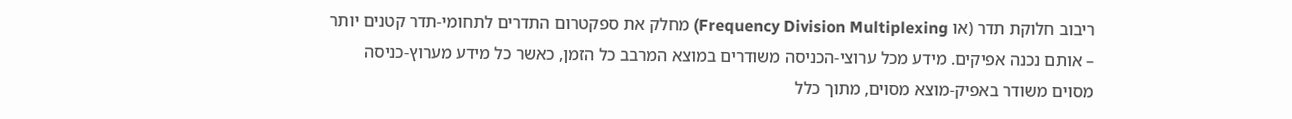ריבוב חלוקת תדר (או Frequency Division Multiplexing) מחלק את ספקטרום התדרים לתחומי-תדר קטנים יותר – אותם נכנה אפיקים. מידע מכל ערוצי-הכניסה משודרים במוצא המרבב כל הזמן, כאשר כל מידע מערוץ-כניסה מסוים משודר באפיק-מוצא מסוים, מתוך כלל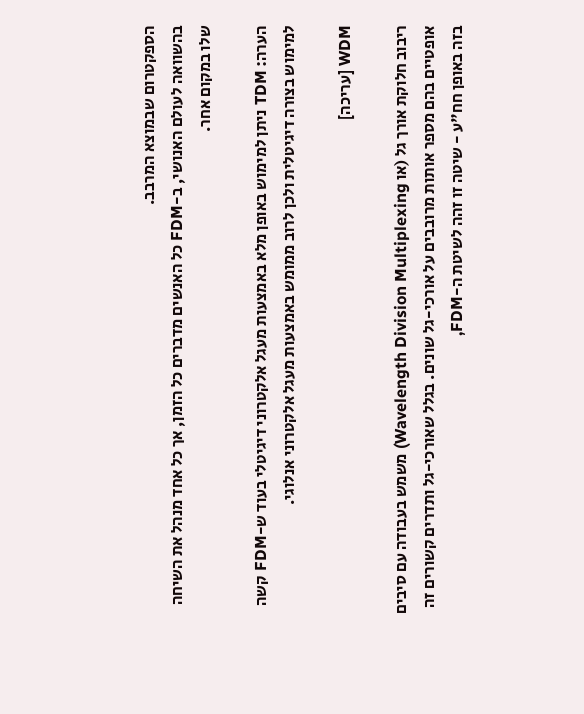הספקטרום שבמוצא המרבב.
בהשוואה לעולם האנושי, ב-FDM כל האנשים מדברים כל הזמן, אך כל אחד מנהל את השיחה שלו במקום אחר.

הערה: TDM ניתן למימוש באופן מלא באמצעות מעגל אלקטרוני דיגיטלי בעוד ש-FDM קשה למימוש בצורה דיגיטלית ולכן לרוב ממומש באמצעות מעגל אלקטרוני אנלוגי.

WDM [עריכה]

ריבוב חלוקת אורך גל (או Wavelength Division Multiplexing) משמש בעבודה עם סיבים אופטיים בהם מספר אותות מרובבים על אורכי-גל שונים. בגלל שאורכי-גל ותדרים קשורים זה בזה באופן חח"ע - שיטה זו זהה לשיטת ה-FDM,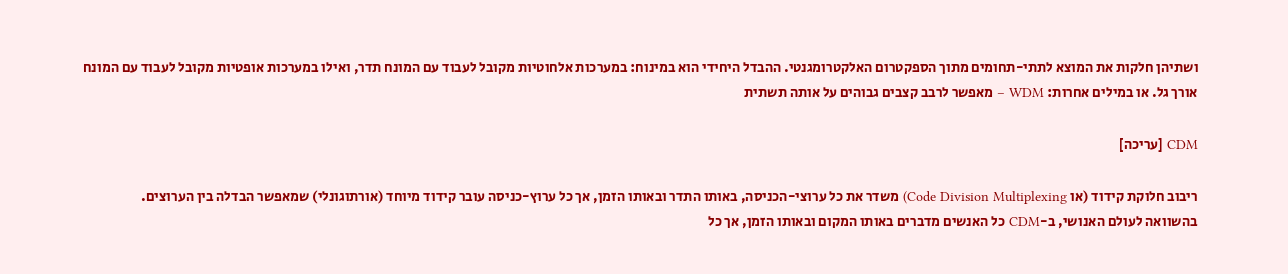ושתיהן חלקות את המוצא לתתי-תחומים מתוך הספקטרום האלקטרומגנטי. ההבדל היחידי הוא במינוח: במערכות אלחוטיות מקובל לעבוד עם המונח תדר, ואילו במערכות אופטיות מקובל לעבוד עם המונח אורך גל. או במילים אחרות: WDM – מאפשר לרבב קצבים גבוהים על אותה תשתית

CDM [עריכה]

ריבוב חלוקת קידוד (או Code Division Multiplexing) משדר את כל ערוצי-הכניסה, באותו התדר ובאותו הזמן, אך כל ערוץ-כניסה עובר קידוד מיוחד (אורתוגונלי) שמאפשר הבדלה בין הערוצים.
בהשוואה לעולם האנושי, ב-CDM כל האנשים מדברים באותו המקום ובאותו הזמן, אך כל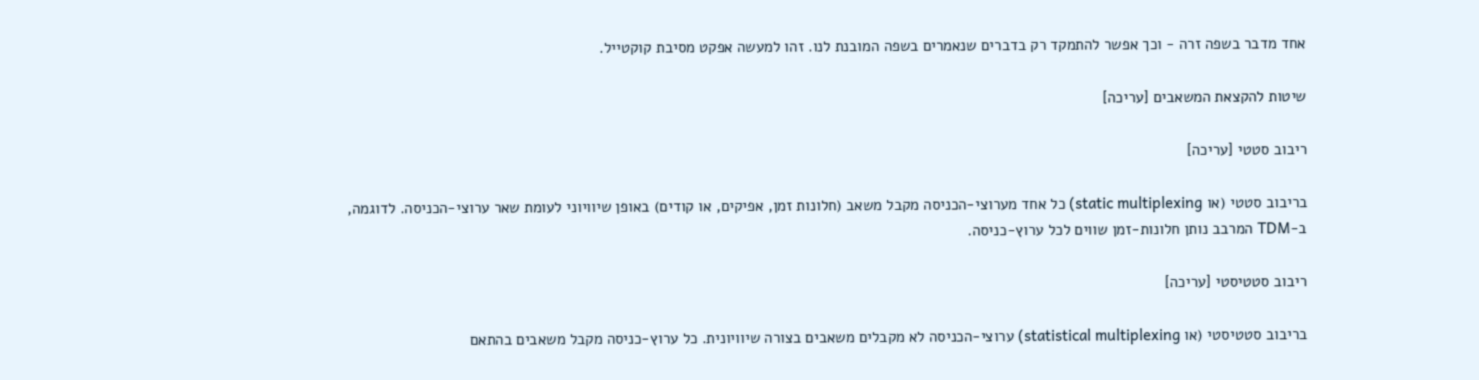אחד מדבר בשפה זרה - וכך אפשר להתמקד רק בדברים שנאמרים בשפה המובנת לנו. זהו למעשה אפקט מסיבת קוקטייל.

שיטות להקצאת המשאבים [עריכה]

ריבוב סטטי [עריכה]

בריבוב סטטי (או static multiplexing) כל אחד מערוצי-הכניסה מקבל משאב (חלונות זמן, אפיקים, או קודים) באופן שיוויוני לעומת שאר ערוצי-הכניסה. לדוגמה, ב-TDM המרבב נותן חלונות-זמן שווים לכל ערוץ-כניסה.

ריבוב סטטיסטי [עריכה]

בריבוב סטטיסטי (או statistical multiplexing) ערוצי-הכניסה לא מקבלים משאבים בצורה שיוויונית. כל ערוץ-כניסה מקבל משאבים בהתאם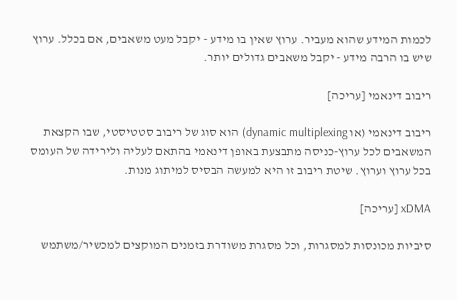לכמות המידע שהוא מעביר. ערוץ שאין בו מידע - יקבל מעט משאבים, אם בכלל. ערוץ שיש בו הרבה מידע - יקבל משאבים גדולים יותר.

ריבוב דינאמי [עריכה]

ריבוב דינאמי (או dynamic multiplexing) הוא סוג של ריבוב סטטיסטי, שבו הקצאת המשאבים לכל ערוץ-כניסה מתבצעת באופן דינאמי בהתאם לעליה ולירידה של העומס בכל ערוץ וערוץ. שיטת ריבוב זו היא למעשה הבסיס למיתוג מנות.

xDMA [עריכה]

סיביות מכונסות למסגרות, וכל מסגרת משודרת בזמנים המוקצים למכשיר/משתמש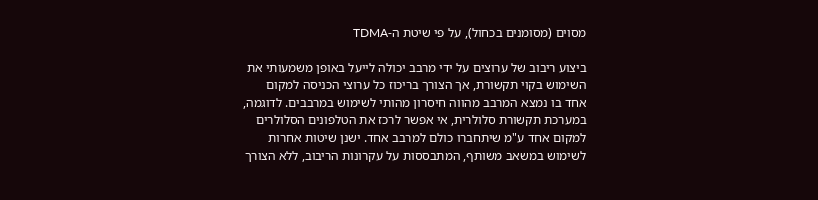מסוים (מסומנים בכחול), על פי שיטת ה-TDMA

ביצוע ריבוב של ערוצים על ידי מרבב יכולה לייעל באופן משמעותי את השימוש בקוי תקשורת, אך הצורך בריכוז כל ערוצי הכניסה למקום אחד בו נמצא המרבב מהווה חיסרון מהותי לשימוש במרבבים. לדוגמה, במערכת תקשורת סלולרית, אי אפשר לרכז את הטלפונים הסלולרים למקום אחד ע"מ שיתחברו כולם למרבב אחד. ישנן שיטות אחרות לשימוש במשאב משותף, המתבססות על עקרונות הריבוב, ללא הצורך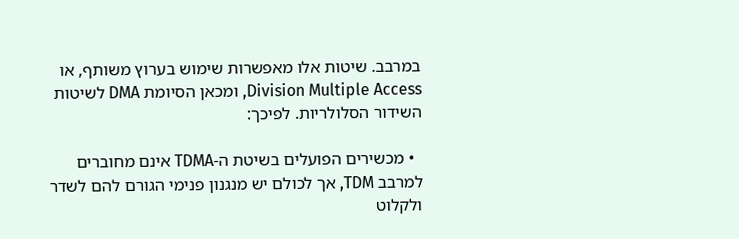במרבב. שיטות אלו מאפשרות שימוש בערוץ משותף, או Division Multiple Access, ומכאן הסיומת DMA לשיטות השידור הסלולריות. לפיכך:

  • מכשירים הפועלים בשיטת ה-TDMA אינם מחוברים למרבב TDM, אך לכולם יש מנגנון פנימי הגורם להם לשדר ולקלוט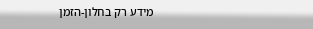מידע רק בחלון-הזמן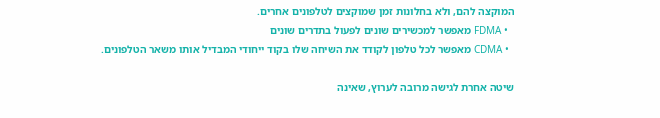המוקצה להם, ולא בחלונות זמן שמוקצים לטלפונים אחרים.
  • FDMA מאפשר למכשירים שונים לפעול בתדרים שונים
  • CDMA מאפשר לכל טלפון לקודד את השיחה שלו בקוד ייחודי המבדיל אותו משאר הטלפונים.

שיטה אחרת לגישה מרובה לערוץ, שאינה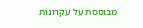מבוססת על עקרונות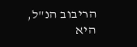הריבוב הנ"ל, היא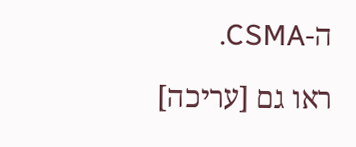ה-CSMA.

ראו גם [עריכה]